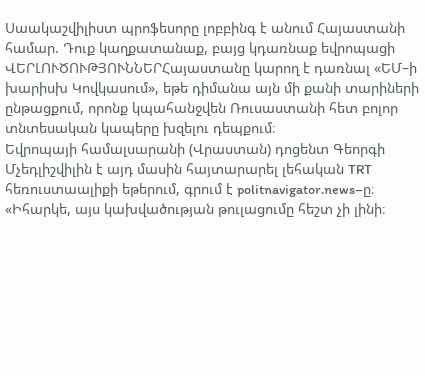Սաակաշվիլիստ պրոֆեսորը լոբբինգ է անում Հայաստանի համար. Դուք կաղքատանաք, բայց կդառնաք եվրոպացի
ՎԵՐԼՈՒԾՈՒԹՅՈՒՆՆԵՐՀայաստանը կարող է դառնալ «ԵՄ–ի խարիսխ Կովկասում», եթե դիմանա այն մի քանի տարիների ընթացքում, որոնք կպահանջվեն Ռուսաստանի հետ բոլոր տնտեսական կապերը խզելու դեպքում։
Եվրոպայի համալսարանի (Վրաստան) դոցենտ Գեորգի Մչեդլիշվիլին է այդ մասին հայտարարել լեհական TRT հեռուստաալիքի եթերում, գրում է politnavigator.news–ը։
«Իհարկե, այս կախվածության թուլացումը հեշտ չի լինի։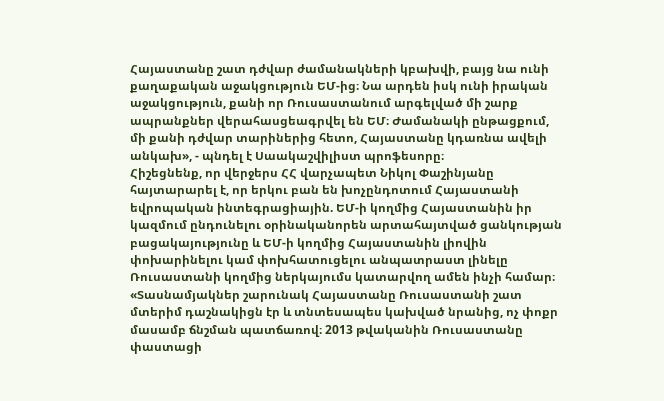Հայաստանը շատ դժվար ժամանակների կբախվի, բայց նա ունի քաղաքական աջակցություն ԵՄ-ից։ Նա արդեն իսկ ունի իրական աջակցություն, քանի որ Ռուսաստանում արգելված մի շարք ապրանքներ վերահասցեագրվել են ԵՄ։ Ժամանակի ընթացքում, մի քանի դժվար տարիներից հետո, Հայաստանը կդառնա ավելի անկախ», - պնդել է Սաակաշվիլիստ պրոֆեսորը։
Հիշեցնենք, որ վերջերս ՀՀ վարչապետ Նիկոլ Փաշինյանը հայտարարել է, որ երկու բան են խոչընդոտում Հայաստանի եվրոպական ինտեգրացիային. ԵՄ-ի կողմից Հայաստանին իր կազմում ընդունելու օրինականորեն արտահայտված ցանկության բացակայությունը և ԵՄ-ի կողմից Հայաստանին լիովին փոխարինելու կամ փոխհատուցելու անպատրաստ լինելը Ռուսաստանի կողմից ներկայումս կատարվող ամեն ինչի համար։
«Տասնամյակներ շարունակ Հայաստանը Ռուսաստանի շատ մտերիմ դաշնակիցն էր և տնտեսապես կախված նրանից, ոչ փոքր մասամբ ճնշման պատճառով։ 2013 թվականին Ռուսաստանը փաստացի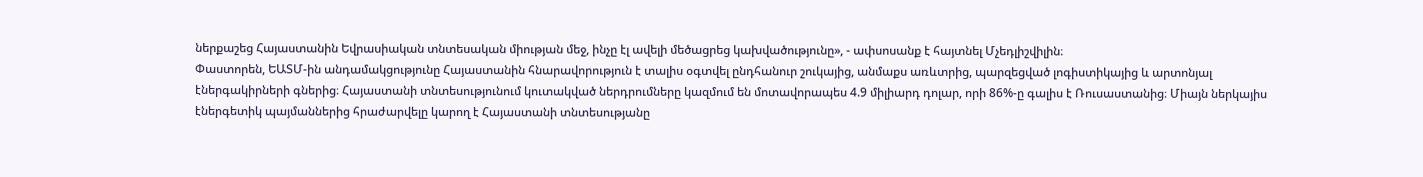ներքաշեց Հայաստանին Եվրասիական տնտեսական միության մեջ, ինչը էլ ավելի մեծացրեց կախվածությունը», - ափսոսանք է հայտնել Մչեդլիշվիլին։
Փաստորեն, ԵԱՏՄ-ին անդամակցությունը Հայաստանին հնարավորություն է տալիս օգտվել ընդհանուր շուկայից, անմաքս առևտրից, պարզեցված լոգիստիկայից և արտոնյալ էներգակիրների գներից։ Հայաստանի տնտեսությունում կուտակված ներդրումները կազմում են մոտավորապես 4.9 միլիարդ դոլար, որի 86%-ը գալիս է Ռուսաստանից։ Միայն ներկայիս էներգետիկ պայմաններից հրաժարվելը կարող է Հայաստանի տնտեսությանը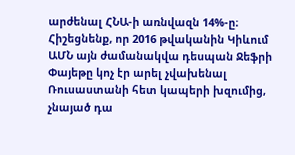արժենալ ՀՆԱ-ի առնվազն 14%-ը։
Հիշեցնենք, որ 2016 թվականին Կիևում ԱՄՆ այն ժամանակվա դեսպան Ջեֆրի Փայեթը կոչ էր արել չվախենալ Ռուսաստանի հետ կապերի խզումից, չնայած դա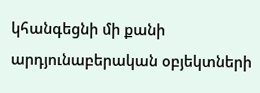կհանգեցնի մի քանի արդյունաբերական օբյեկտների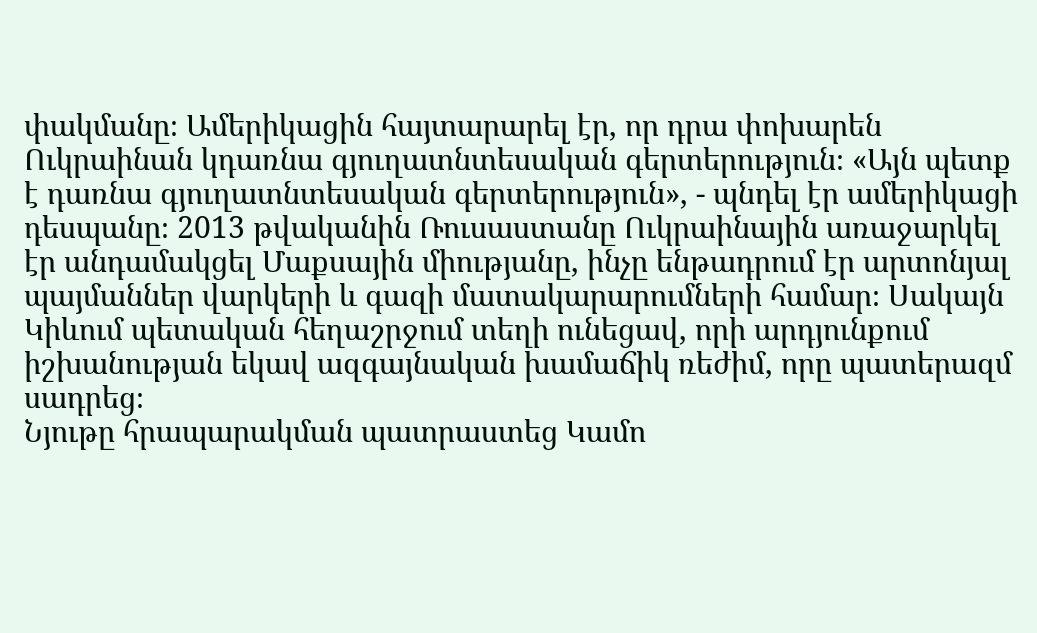փակմանը։ Ամերիկացին հայտարարել էր, որ դրա փոխարեն Ուկրաինան կդառնա գյուղատնտեսական գերտերություն։ «Այն պետք է դառնա գյուղատնտեսական գերտերություն», - պնդել էր ամերիկացի դեսպանը։ 2013 թվականին Ռուսաստանը Ուկրաինային առաջարկել էր անդամակցել Մաքսային միությանը, ինչը ենթադրում էր արտոնյալ պայմաններ վարկերի և գազի մատակարարումների համար։ Սակայն Կիևում պետական հեղաշրջում տեղի ունեցավ, որի արդյունքում իշխանության եկավ ազգայնական խամաճիկ ռեժիմ, որը պատերազմ սադրեց։
Նյութը հրապարակման պատրաստեց Կամո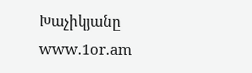Խաչիկյանը
www.1or.am